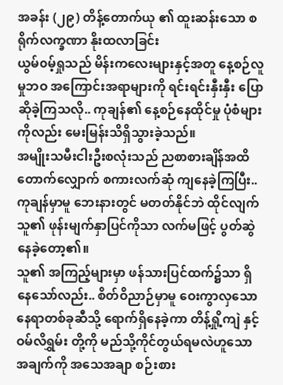အခန်း (၂၉) တိန့်တောက်ယု ၏ ထူးဆန်းသော စရိုက်လက္ခဏာ နိုးထလာခြင်း
ယွမ်၀မ့်ရှုသည် မိန်းကလေးများနှင့်အတူ နေ့စဉ်လူမှုဘဝ အကြောင်းအရာများကို ရင်းရင်းနှီးနှီး ပြောဆိုခဲ့ကြသလို.. ကုချန်၏ နေ့စဉ်နေထိုင်မှု ပုံစံများကိုလည်း မေးမြန်းသိရှိသွားခဲ့သည်။
အမျိုးသမီးငါးဦးစလုံးသည် ညစာစားချိန်အထိ တောက်လျှောက် စကားလက်ဆုံ ကျနေခဲ့ကြပြီး..
ကုချန်မှာမူ ဘေးနားတွင် မတတ်နိုင်ဘဲ ထိုင်လျက် သူ၏ ဖုန်းမျက်နှာပြင်ကိုသာ လက်မဖြင့် ပွတ်ဆွဲနေခဲ့တော့၏။
သူ၏ အကြည့်များမှာ ဖန်သားပြင်ထက်၌သာ ရှိနေသော်လည်း.. စိတ်ဝိညာဉ်မှာမူ ဝေးကွာလှသော နေရာတစ်ခုဆီသို့ ရောက်ရှိနေခဲ့ကာ တိန့်ရှို့ကျဲ နှင့် ဝမ်လိရွှမ်း တို့ကို မည်သို့ကိုင်တွယ်ရမလဲဟူသော အချက်ကို အသေအချာ စဉ်းစား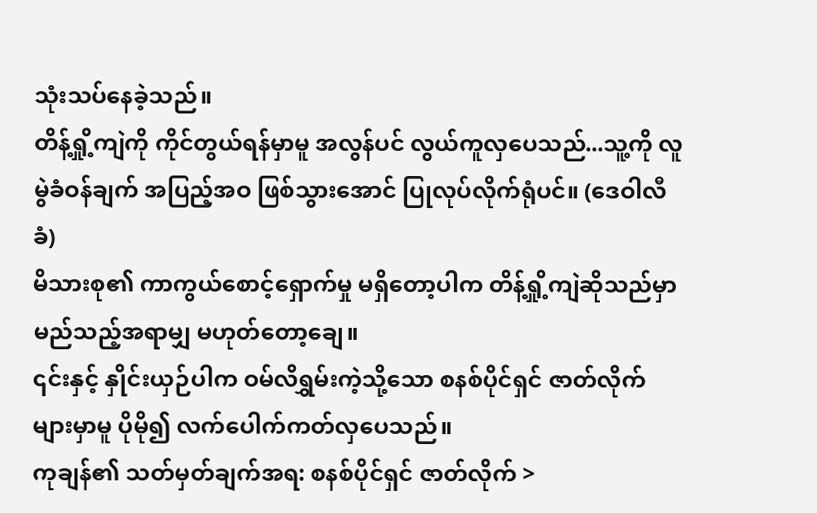သုံးသပ်နေခဲ့သည်။
တိန့်ရှို့ကျဲကို ကိုင်တွယ်ရန်မှာမူ အလွန်ပင် လွယ်ကူလှပေသည်...သူ့ကို လူမွဲခံဝန်ချက် အပြည့်အဝ ဖြစ်သွားအောင် ပြုလုပ်လိုက်ရုံပင်။ (ဒေဝါလီခံ)
မိသားစု၏ ကာကွယ်စောင့်ရှောက်မှု မရှိတော့ပါက တိန့်ရှို့ကျဲဆိုသည်မှာ မည်သည့်အရာမျှ မဟုတ်တော့ချေ။
၎င်းနှင့် နှိုင်းယှဉ်ပါက ဝမ်လိရွှမ်းကဲ့သို့သော စနစ်ပိုင်ရှင် ဇာတ်လိုက်များမှာမူ ပိုမို၍ လက်ပေါက်ကတ်လှပေသည်။
ကုချန်၏ သတ်မှတ်ချက်အရ: စနစ်ပိုင်ရှင် ဇာတ်လိုက် >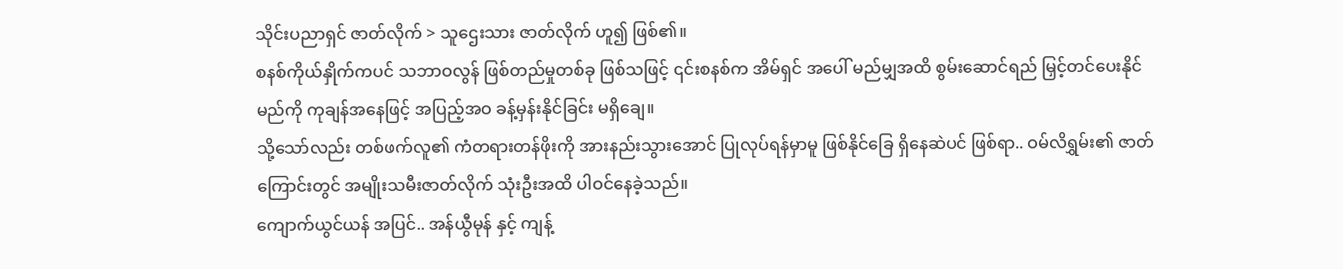သိုင်းပညာရှင် ဇာတ်လိုက် > သူဌေးသား ဇာတ်လိုက် ဟူ၍ ဖြစ်၏။
စနစ်ကိုယ်နှိုက်ကပင် သဘာဝလွန် ဖြစ်တည်မှုတစ်ခု ဖြစ်သဖြင့် ၎င်းစနစ်က အိမ်ရှင် အပေါ် မည်မျှအထိ စွမ်းဆောင်ရည် မြှင့်တင်ပေးနိုင်မည်ကို ကုချန်အနေဖြင့် အပြည့်အဝ ခန့်မှန်းနိုင်ခြင်း မရှိချေ။
သို့သော်လည်း တစ်ဖက်လူ၏ ကံတရားတန်ဖိုးကို အားနည်းသွားအောင် ပြုလုပ်ရန်မှာမူ ဖြစ်နိုင်ခြေ ရှိနေဆဲပင် ဖြစ်ရာ.. ဝမ်လိရွှမ်း၏ ဇာတ်ကြောင်းတွင် အမျိုးသမီးဇာတ်လိုက် သုံးဦးအထိ ပါဝင်နေခဲ့သည်။
ကျောက်ယွင်ယန် အပြင်.. အန်ယွီမုန် နှင့် ကျန့်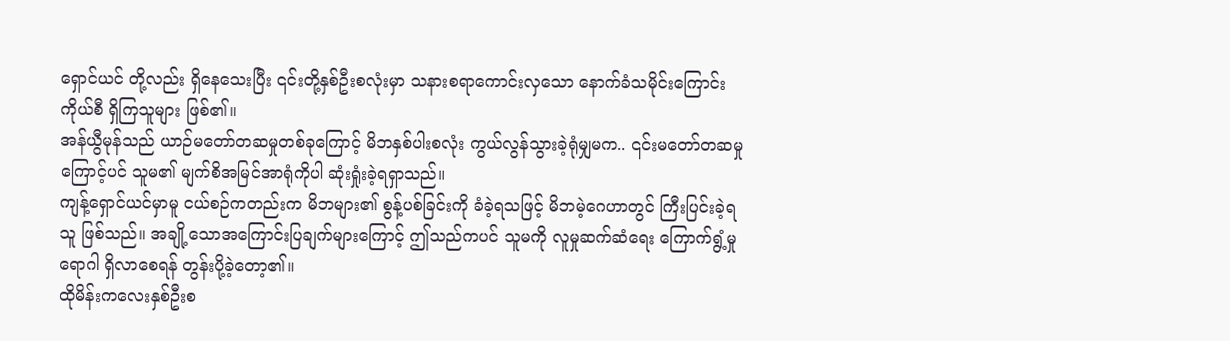ရှောင်ယင် တို့လည်း ရှိနေသေးပြီး ၎င်းတို့နှစ်ဦးစလုံးမှာ သနားစရာကောင်းလှသော နောက်ခံသမိုင်းကြောင်းကိုယ်စီ ရှိကြသူများ ဖြစ်၏။
အန်ယွီမုန်သည် ယာဉ်မတော်တဆမှုတစ်ခုကြောင့် မိဘနှစ်ပါးစလုံး ကွယ်လွန်သွားခဲ့ရုံမျှမက.. ၎င်းမတော်တဆမှုကြောင့်ပင် သူမ၏ မျက်စိအမြင်အာရုံကိုပါ ဆုံးရှုံးခဲ့ရရှာသည်။
ကျန့်ရှောင်ယင်မှာမူ ငယ်စဉ်ကတည်းက မိဘများ၏ စွန့်ပစ်ခြင်းကို ခံခဲ့ရသဖြင့် မိဘမဲ့ဂေဟာတွင် ကြီးပြင်းခဲ့ရသူ ဖြစ်သည်။ အချို့သောအကြောင်းပြချက်များကြောင့် ဤသည်ကပင် သူမကို လူမှုဆက်ဆံရေး ကြောက်ရွံ့မှုရောဂါ ရှိလာစေရန် တွန်းပို့ခဲ့တော့၏။
ထိုမိန်းကလေးနှစ်ဦးစ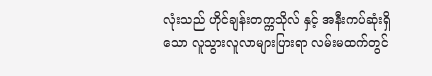လုံးသည် ဟိုင်ချန်းတက္ကသိုလ် နှင့် အနီးကပ်ဆုံးရှိသော လူသွားလူလာများပြားရာ လမ်းမထက်တွင်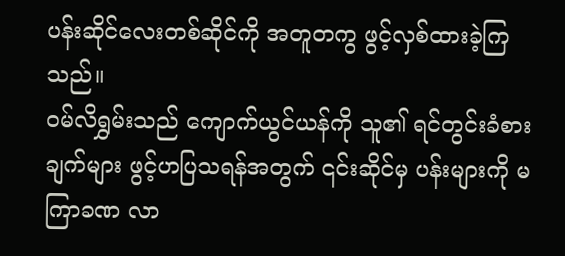ပန်းဆိုင်လေးတစ်ဆိုင်ကို အတူတကွ ဖွင့်လှစ်ထားခဲ့ကြသည်။
ဝမ်လိရွှမ်းသည် ကျောက်ယွင်ယန်ကို သူ၏ ရင်တွင်းခံစားချက်များ ဖွင့်ဟပြသရန်အတွက် ၎င်းဆိုင်မှ ပန်းများကို မကြာခဏ လာ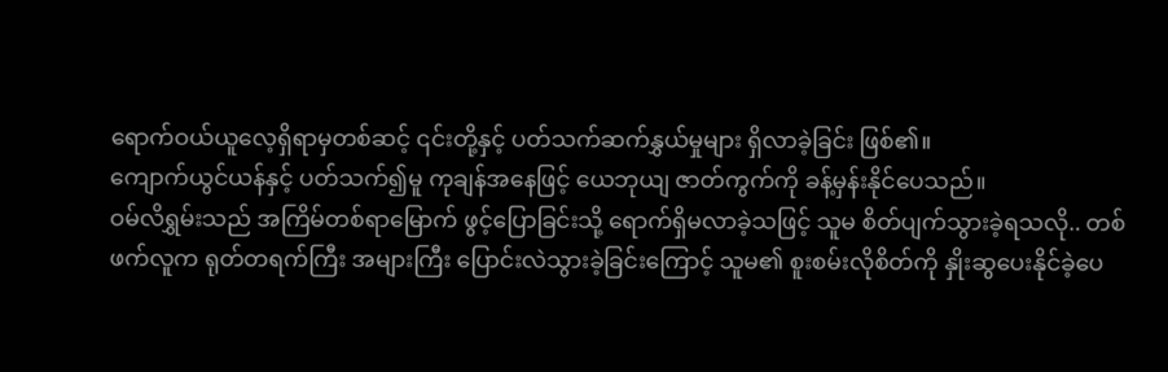ရောက်ဝယ်ယူလေ့ရှိရာမှတစ်ဆင့် ၎င်းတို့နှင့် ပတ်သက်ဆက်နွှယ်မှုများ ရှိလာခဲ့ခြင်း ဖြစ်၏။
ကျောက်ယွင်ယန်နှင့် ပတ်သက်၍မူ ကုချန်အနေဖြင့် ယေဘုယျ ဇာတ်ကွက်ကို ခန့်မှန်းနိုင်ပေသည်။
ဝမ်လိရွှမ်းသည် အကြိမ်တစ်ရာမြောက် ဖွင့်ပြောခြင်းသို့ ရောက်ရှိမလာခဲ့သဖြင့် သူမ စိတ်ပျက်သွားခဲ့ရသလို.. တစ်ဖက်လူက ရုတ်တရက်ကြီး အများကြီး ပြောင်းလဲသွားခဲ့ခြင်းကြောင့် သူမ၏ စူးစမ်းလိုစိတ်ကို နှိုးဆွပေးနိုင်ခဲ့ပေ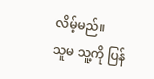လိမ့်မည်။
သူမ သူ့ကို ပြန်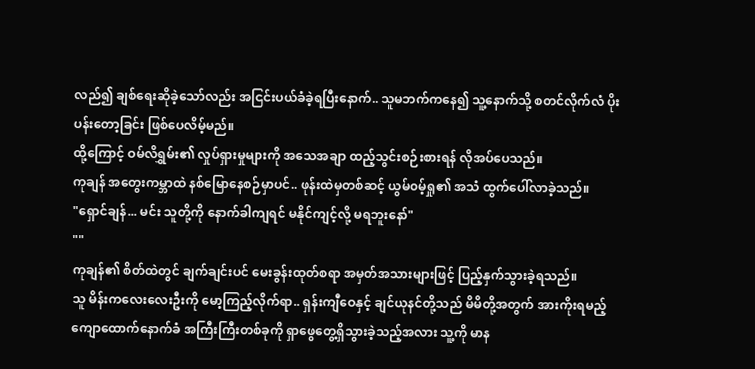လည်၍ ချစ်ရေးဆိုခဲ့သော်လည်း အငြင်းပယ်ခံခဲ့ရပြီးနောက်.. သူမဘက်ကနေ၍ သူ့နောက်သို့ စတင်လိုက်လံ ပိုးပန်းတော့ခြင်း ဖြစ်ပေလိမ့်မည်။
ထို့ကြောင့် ဝမ်လိရွှမ်း၏ လှုပ်ရှားမှုများကို အသေအချာ ထည့်သွင်းစဉ်းစားရန် လိုအပ်ပေသည်။
ကုချန် အတွေးကမ္ဘာထဲ နစ်မြောနေစဉ်မှာပင်.. ဖုန်းထဲမှတစ်ဆင့် ယွမ်၀မ့်ရှု၏ အသံ ထွက်ပေါ်လာခဲ့သည်။
"ရှောင်ချန်... မင်း သူတို့ကို နောက်ခါကျရင် မနိုင်ကျင့်လို့ မရဘူးနော်"
""
ကုချန်၏ စိတ်ထဲတွင် ချက်ချင်းပင် မေးခွန်းထုတ်စရာ အမှတ်အသားများဖြင့် ပြည့်နှက်သွားခဲ့ရသည်။
သူ မိန်းကလေးလေးဦးကို မော့ကြည့်လိုက်ရာ.. ရှန်းကျီဝေနှင့် ချင်ယုနင်တို့သည် မိမိတို့အတွက် အားကိုးရမည့် ကျောထောက်နောက်ခံ အကြီးကြီးတစ်ခုကို ရှာဖွေတွေ့ရှိသွားခဲ့သည့်အလား သူ့ကို မာန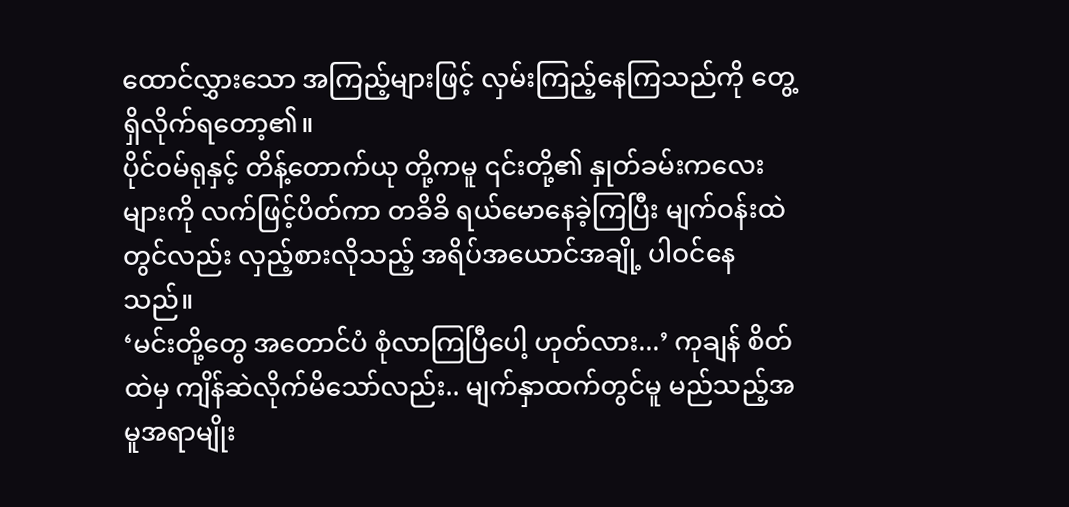ထောင်လွှားသော အကြည့်များဖြင့် လှမ်းကြည့်နေကြသည်ကို တွေ့ရှိလိုက်ရတော့၏။
ပိုင်၀မ်ရုနှင့် တိန့်တောက်ယု တို့ကမူ ၎င်းတို့၏ နှုတ်ခမ်းကလေးများကို လက်ဖြင့်ပိတ်ကာ တခိခိ ရယ်မောနေခဲ့ကြပြီး မျက်ဝန်းထဲတွင်လည်း လှည့်စားလိုသည့် အရိပ်အယောင်အချို့ ပါဝင်နေသည်။
‘မင်းတို့တွေ အတောင်ပံ စုံလာကြပြီပေါ့ ဟုတ်လား...’ ကုချန် စိတ်ထဲမှ ကျိန်ဆဲလိုက်မိသော်လည်း.. မျက်နှာထက်တွင်မူ မည်သည့်အမူအရာမျိုး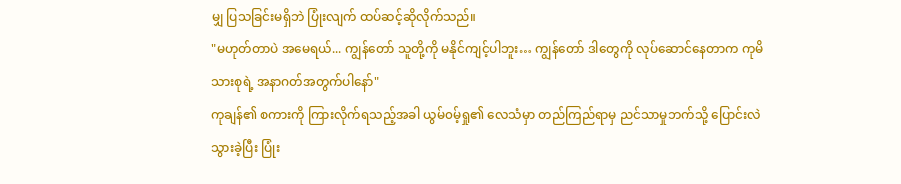မျှ ပြသခြင်းမရှိဘဲ ပြုံးလျက် ထပ်ဆင့်ဆိုလိုက်သည်။
"မဟုတ်တာပဲ အမေရယ်... ကျွန်တော် သူတို့ကို မနိုင်ကျင့်ပါဘူး… ကျွန်တော် ဒါတွေကို လုပ်ဆောင်နေတာက ကုမိသားစုရဲ့ အနာဂတ်အတွက်ပါနော်"
ကုချန်၏ စကားကို ကြားလိုက်ရသည့်အခါ ယွမ်၀မ့်ရှု၏ လေသံမှာ တည်ကြည်ရာမှ ညင်သာမှုဘက်သို့ ပြောင်းလဲသွားခဲ့ပြီး ပြုံး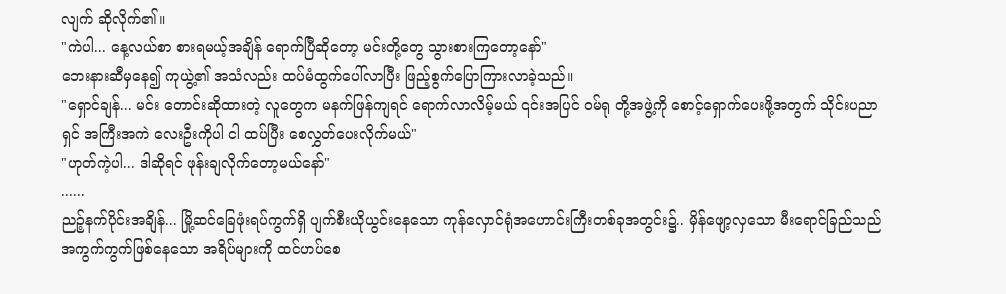လျက် ဆိုလိုက်၏။
"ကဲပါ... နေ့လယ်စာ စားရမယ့်အချိန် ရောက်ပြီဆိုတော့ မင်းတို့တွေ သွားစားကြတော့နော်"
ဘေးနားဆီမှနေ၍ ကုယွဲ့၏ အသံလည်း ထပ်မံထွက်ပေါ်လာပြီး ဖြည့်စွက်ပြောကြားလာခဲ့သည်။
"ရှောင်ချန်... မင်း တောင်းဆိုထားတဲ့ လူတွေက မနက်ဖြန်ကျရင် ရောက်လာလိမ့်မယ် ၎င်းအပြင် ဝမ်ရု တို့အဖွဲ့ကို စောင့်ရှောက်ပေးဖို့အတွက် သိုင်းပညာရှင် အကြီးအကဲ လေးဦးကိုပါ ငါ ထပ်ပြီး စေလွှတ်ပေးလိုက်မယ်"
"ဟုတ်ကဲ့ပါ... ဒါဆိုရင် ဖုန်းချလိုက်တော့မယ်နော်"
......
ညဉ့်နက်ပိုင်းအချိန်... မြို့ဆင်ခြေဖုံးရပ်ကွက်ရှိ ပျက်စီးယိုယွင်းနေသော ကုန်လှောင်ရုံအဟောင်းကြီးတစ်ခုအတွင်း၌.. မှိန်ဖျော့လှသော မီးရောင်ခြည်သည် အကွက်ကွက်ဖြစ်နေသော အရိပ်များကို ထင်ဟပ်စေ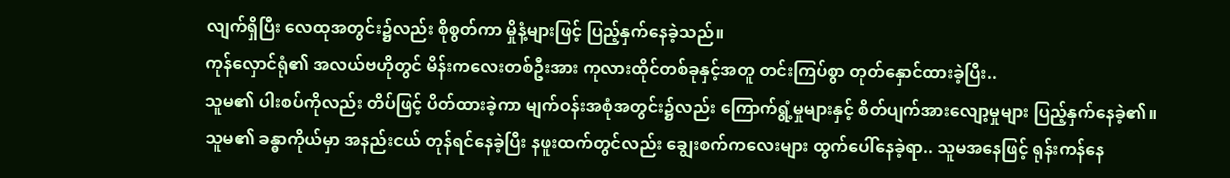လျက်ရှိပြီး လေထုအတွင်း၌လည်း စိုစွတ်ကာ မှိုနံ့များဖြင့် ပြည့်နှက်နေခဲ့သည်။
ကုန်လှောင်ရုံ၏ အလယ်ဗဟိုတွင် မိန်းကလေးတစ်ဦးအား ကုလားထိုင်တစ်ခုနှင့်အတူ တင်းကြပ်စွာ တုတ်နှောင်ထားခဲ့ပြီး..
သူမ၏ ပါးစပ်ကိုလည်း တိပ်ဖြင့် ပိတ်ထားခဲ့ကာ မျက်ဝန်းအစုံအတွင်း၌လည်း ကြောက်ရွံ့မှုများနှင့် စိတ်ပျက်အားလျော့မှုများ ပြည့်နှက်နေခဲ့၏။
သူမ၏ ခန္ဓာကိုယ်မှာ အနည်းငယ် တုန်ရင်နေခဲ့ပြီး နဖူးထက်တွင်လည်း ချွေးစက်ကလေးများ ထွက်ပေါ်နေခဲ့ရာ.. သူမအနေဖြင့် ရုန်းကန်နေ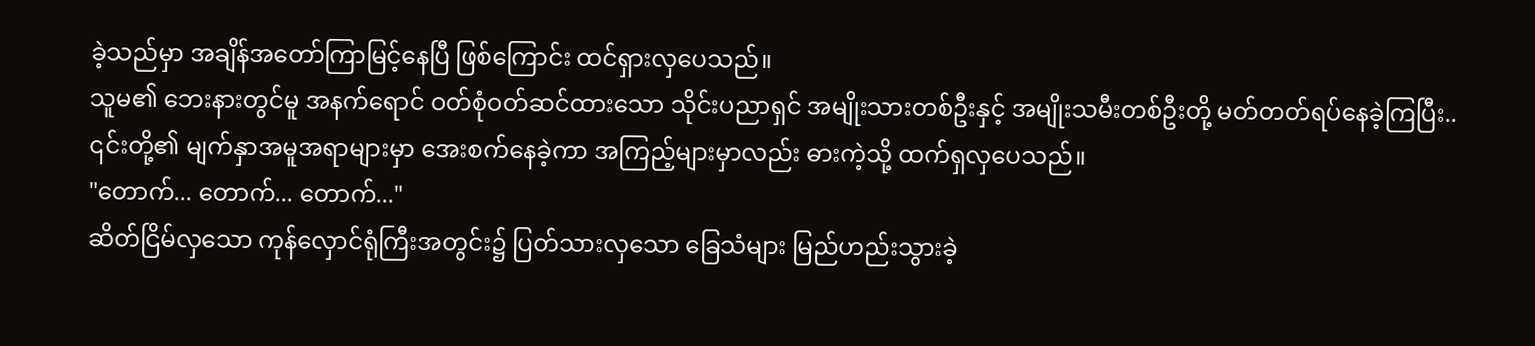ခဲ့သည်မှာ အချိန်အတော်ကြာမြင့်နေပြီ ဖြစ်ကြောင်း ထင်ရှားလှပေသည်။
သူမ၏ ဘေးနားတွင်မူ အနက်ရောင် ဝတ်စုံဝတ်ဆင်ထားသော သိုင်းပညာရှင် အမျိုးသားတစ်ဦးနှင့် အမျိုးသမီးတစ်ဦးတို့ မတ်တတ်ရပ်နေခဲ့ကြပြီး..
၎င်းတို့၏ မျက်နှာအမူအရာများမှာ အေးစက်နေခဲ့ကာ အကြည့်များမှာလည်း ဓားကဲ့သို့ ထက်ရှလှပေသည်။
"တောက်... တောက်... တောက်..."
ဆိတ်ငြိမ်လှသော ကုန်လှောင်ရုံကြီးအတွင်း၌ ပြတ်သားလှသော ခြေသံများ မြည်ဟည်းသွားခဲ့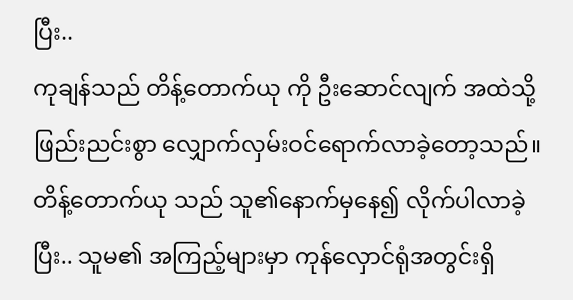ပြီး..
ကုချန်သည် တိန့်တောက်ယု ကို ဦးဆောင်လျက် အထဲသို့ ဖြည်းညင်းစွာ လျှောက်လှမ်းဝင်ရောက်လာခဲ့တော့သည်။
တိန့်တောက်ယု သည် သူ၏နောက်မှနေ၍ လိုက်ပါလာခဲ့ပြီး.. သူမ၏ အကြည့်များမှာ ကုန်လှောင်ရုံအတွင်းရှိ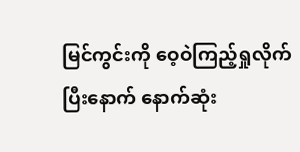မြင်ကွင်းကို ဝေ့ဝဲကြည့်ရှုလိုက်ပြီးနောက် နောက်ဆုံး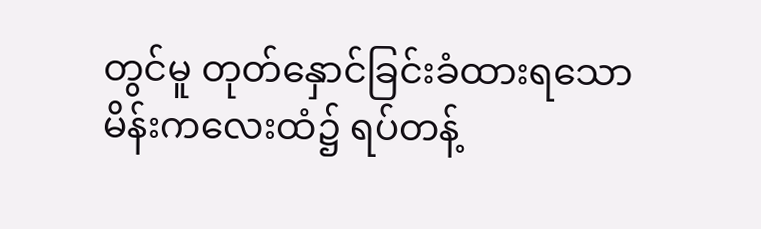တွင်မူ တုတ်နှောင်ခြင်းခံထားရသော မိန်းကလေးထံ၌ ရပ်တန့်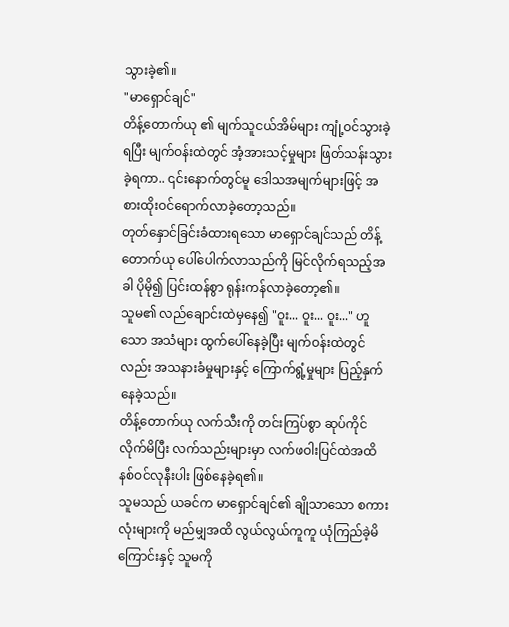သွားခဲ့၏။
"မာရှောင်ချင်"
တိန့်တောက်ယု ၏ မျက်သူငယ်အိမ်များ ကျုံ့ဝင်သွားခဲ့ရပြီး မျက်ဝန်းထဲတွင် အံ့အားသင့်မှုများ ဖြတ်သန်းသွားခဲ့ရကာ.. ၎င်းနောက်တွင်မူ ဒေါသအမျက်များဖြင့် အစားထိုးဝင်ရောက်လာခဲ့တော့သည်။
တုတ်နှောင်ခြင်းခံထားရသော မာရှောင်ချင်သည် တိန့်တောက်ယု ပေါ်ပေါက်လာသည်ကို မြင်လိုက်ရသည့်အခါ ပိုမို၍ ပြင်းထန်စွာ ရုန်းကန်လာခဲ့တော့၏။
သူမ၏ လည်ချောင်းထဲမှနေ၍ "ဝူး... ဝူး... ဝူး..." ဟူသော အသံများ ထွက်ပေါ်နေခဲ့ပြီး မျက်ဝန်းထဲတွင်လည်း အသနားခံမှုများနှင့် ကြောက်ရွံ့မှုများ ပြည့်နှက်နေခဲ့သည်။
တိန့်တောက်ယု လက်သီးကို တင်းကြပ်စွာ ဆုပ်ကိုင်လိုက်မိပြီး လက်သည်းများမှာ လက်ဖဝါးပြင်ထဲအထိ နစ်ဝင်လုနီးပါး ဖြစ်နေခဲ့ရ၏။
သူမသည် ယခင်က မာရှောင်ချင်၏ ချိုသာသော စကားလုံးများကို မည်မျှအထိ လွယ်လွယ်ကူကူ ယုံကြည်ခဲ့မိကြောင်းနှင့် သူမကို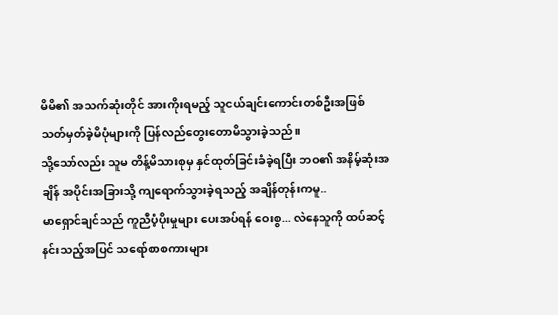မိမိ၏ အသက်ဆုံးတိုင် အားကိုးရမည့် သူငယ်ချင်းကောင်းတစ်ဦးအဖြစ် သတ်မှတ်ခဲ့မိပုံများကို ပြန်လည်တွေးတောမိသွားခဲ့သည်။
သို့သော်လည်း သူမ တိန့်မိသားစုမှ နှင်ထုတ်ခြင်းခံခဲ့ရပြီး ဘဝ၏ အနိမ့်ဆုံးအချိန် အပိုင်းအခြားသို့ ကျရောက်သွားခဲ့ရသည့် အချိန်တုန်းကမူ..
မာရှောင်ချင်သည် ကူညီပံ့ပိုးမှုများ ပေးအပ်ရန် ဝေးစွ... လဲနေသူကို ထပ်ဆင့်နင်းသည့်အပြင် သရော်စာစကားများ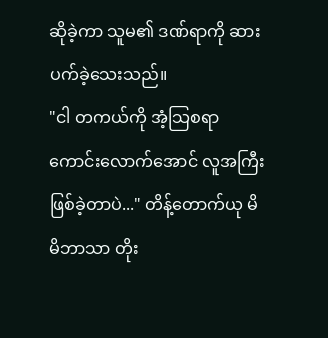ဆိုခဲ့ကာ သူမ၏ ဒဏ်ရာကို ဆားပက်ခဲ့သေးသည်။
"ငါ တကယ်ကို အံ့သြစရာကောင်းလောက်အောင် လူအကြီး ဖြစ်ခဲ့တာပဲ..." တိန့်တောက်ယု မိမိဘာသာ တိုး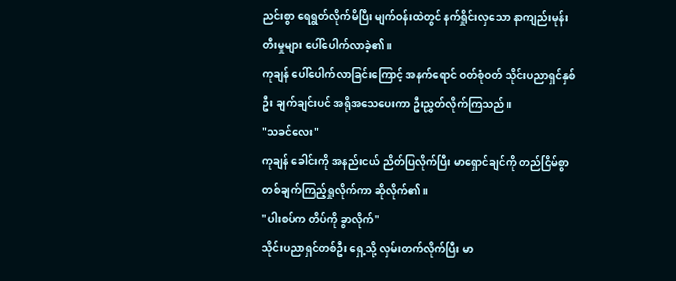ညင်းစွာ ရေရွတ်လိုက်မိပြီး မျက်ဝန်းထဲတွင် နက်ရှိုင်းလှသော နာကျည်းမုန်းတီးမှုများ ပေါ်ပေါက်လာခဲ့၏။
ကုချန် ပေါ်ပေါက်လာခြင်းကြောင့် အနက်ရောင် ဝတ်စုံဝတ် သိုင်းပညာရှင်နှစ်ဦး ချက်ချင်းပင် အရိုအသေပေးကာ ဦးညွှတ်လိုက်ကြသည်။
"သခင်လေး"
ကုချန် ခေါင်းကို အနည်းငယ် ညိတ်ပြလိုက်ပြီး မာရှောင်ချင်ကို တည်ငြိမ်စွာ တစ်ချက်ကြည့်ရှုလိုက်ကာ ဆိုလိုက်၏။
"ပါးစပ်က တိပ်ကို ခွာလိုက်"
သိုင်းပညာရှင်တစ်ဦး ရှေ့သို့ လှမ်းတက်လိုက်ပြီး မာ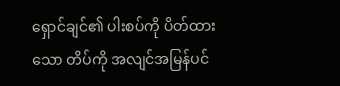ရှောင်ချင်၏ ပါးစပ်ကို ပိတ်ထားသော တိပ်ကို အလျင်အမြန်ပင်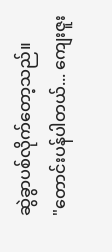ဆွဲခွာပစ်လိုက်တော့သည်။
"တောင်းပန်ပါတယ်... ကျေးဇူး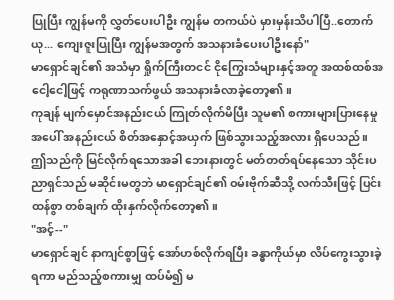ပြုပြီး ကျွန်မကို လွှတ်ပေးပါဦး ကျွန်မ တကယ်ပဲ မှားမှန်းသိပါပြီ..တောက်ယု... ကျေးဇူးပြုပြီး ကျွန်မအတွက် အသနားခံပေးပါဦးနော်"
မာရှောင်ချင်၏ အသံမှာ ရှိုက်ကြီးတငင် ငိုကြွေးသံများနှင့်အတူ အထစ်ထစ်အငေါ့ငေါ့ဖြင့် ကရုဏာသက်ဖွယ် အသနားခံလာခဲ့တော့၏။
ကုချန် မျက်မှောင်အနည်းငယ် ကြုတ်လိုက်မိပြီး သူမ၏ စကားများပြားနေမှုအပေါ် အနည်းငယ် စိတ်အနှောင့်အယှက် ဖြစ်သွားသည့်အလား ရှိပေသည်။
ဤသည်ကို မြင်လိုက်ရသောအခါ ဘေးနားတွင် မတ်တတ်ရပ်နေသော သိုင်းပညာရှင်သည် မဆိုင်းမတွဘဲ မာရှောင်ချင်၏ ဝမ်းဗိုက်ဆီသို့ လက်သီးဖြင့် ပြင်းထန်စွာ တစ်ချက် ထိုးနှက်လိုက်တော့၏။
"အင့်--"
မာရှောင်ချင် နာကျင်စွာဖြင့် အော်ဟစ်လိုက်ရပြီး ခန္ဓာကိုယ်မှာ လိပ်ကွေးသွားခဲ့ရကာ မည်သည့်စကားမျှ ထပ်မံ၍ မ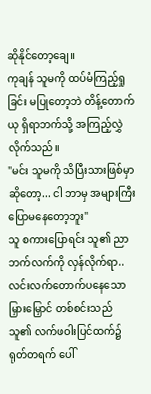ဆိုနိုင်တော့ချေ။
ကုချန် သူမကို ထပ်မံကြည့်ရှုခြင်း မပြုတော့ဘဲ တိန့်တောက်ယု ရှိရာဘက်သို့ အကြည့်လွှဲလိုက်သည်။
"မင်း သူမကို သိပြီးသားဖြစ်မှာဆိုတော့... ငါ ဘာမှ အများကြီး ပြောမနေတော့ဘူး"
သူ စကားပြောရင်း သူ၏ ညာဘက်လက်ကို လှန်လိုက်ရာ.. လင်းလက်တောက်ပနေသော မြှားမြှောင် တစ်စင်းသည် သူ၏ လက်ဖဝါးပြင်ထက်၌ ရုတ်တရက် ပေါ်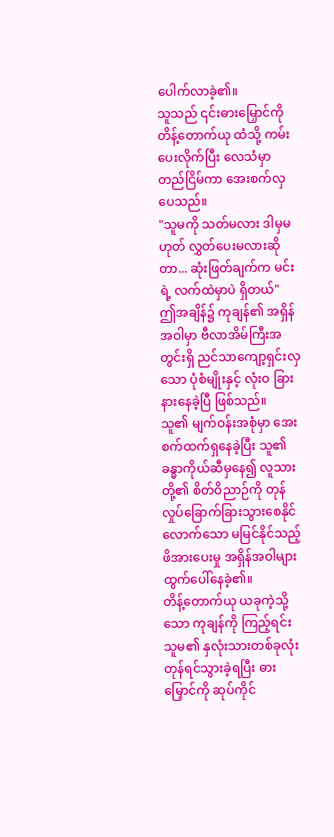ပေါက်လာခဲ့၏။
သူသည် ၎င်းဓားမြှောင်ကို တိန့်တောက်ယု ထံသို့ ကမ်းပေးလိုက်ပြီး လေသံမှာ တည်ငြိမ်ကာ အေးစက်လှပေသည်။
"သူမကို သတ်မလား ဒါမှမဟုတ် လွှတ်ပေးမလားဆိုတာ... ဆုံးဖြတ်ချက်က မင်းရဲ့ လက်ထဲမှာပဲ ရှိတယ်"
ဤအချိန်၌ ကုချန်၏ အရှိန်အဝါမှာ ဗီလာအိမ်ကြီးအတွင်းရှိ ညင်သာကျော့ရှင်းလှသော ပုံစံမျိုးနှင့် လုံးဝ ခြားနားနေခဲ့ပြီ ဖြစ်သည်။
သူ၏ မျက်ဝန်းအစုံမှာ အေးစက်ထက်ရှနေခဲ့ပြီး သူ၏ ခန္ဓာကိုယ်ဆီမှနေ၍ လူသားတို့၏ စိတ်ဝိညာဉ်ကို တုန်လှုပ်ခြောက်ခြားသွားစေနိုင်လောက်သော မမြင်နိုင်သည့် ဖိအားပေးမှု အရှိန်အဝါများ ထွက်ပေါ်နေခဲ့၏။
တိန့်တောက်ယု ယခုကဲ့သို့သော ကုချန်ကို ကြည့်ရင်း သူမ၏ နှလုံးသားတစ်ခုလုံး တုန်ရင်သွားခဲ့ရပြီး ဓားမြှောင်ကို ဆုပ်ကိုင်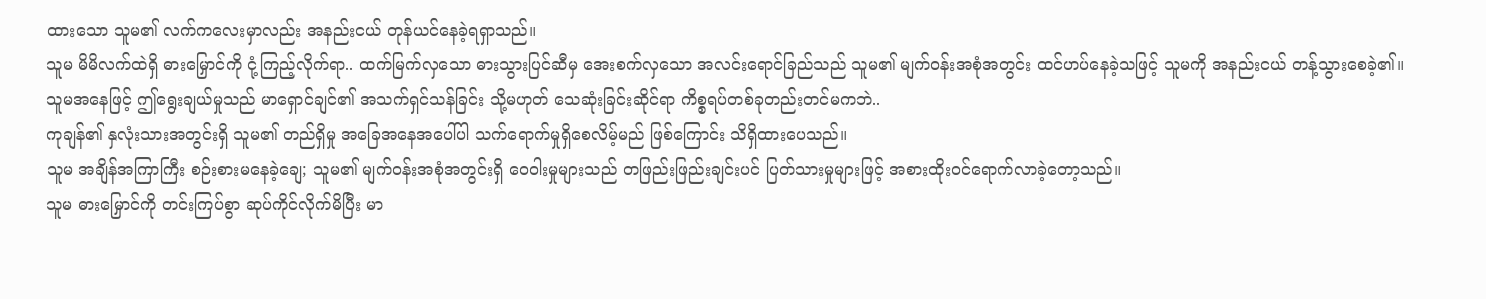ထားသော သူမ၏ လက်ကလေးမှာလည်း အနည်းငယ် တုန်ယင်နေခဲ့ရရှာသည်။
သူမ မိမိလက်ထဲရှိ ဓားမြှောင်ကို ငုံ့ကြည့်လိုက်ရာ.. ထက်မြက်လှသော ဓားသွားပြင်ဆီမှ အေးစက်လှသော အလင်းရောင်ခြည်သည် သူမ၏ မျက်ဝန်းအစုံအတွင်း ထင်ဟပ်နေခဲ့သဖြင့် သူမကို အနည်းငယ် တန့်သွားစေခဲ့၏။
သူမအနေဖြင့် ဤရွေးချယ်မှုသည် မာရှောင်ချင်၏ အသက်ရှင်သန်ခြင်း သို့မဟုတ် သေဆုံးခြင်းဆိုင်ရာ ကိစ္စရပ်တစ်ခုတည်းတင်မကဘဲ..
ကုချန်၏ နှလုံးသားအတွင်းရှိ သူမ၏ တည်ရှိမှု အခြေအနေအပေါ်ပါ သက်ရောက်မှုရှိစေလိမ့်မည် ဖြစ်ကြောင်း သိရှိထားပေသည်။
သူမ အချိန်အကြာကြီး စဉ်းစားမနေခဲ့ချေ; သူမ၏ မျက်ဝန်းအစုံအတွင်းရှိ ဝေဝါးမှုများသည် တဖြည်းဖြည်းချင်းပင် ပြတ်သားမှုများဖြင့် အစားထိုးဝင်ရောက်လာခဲ့တော့သည်။
သူမ ဓားမြှောင်ကို တင်းကြပ်စွာ ဆုပ်ကိုင်လိုက်မိပြီး မာ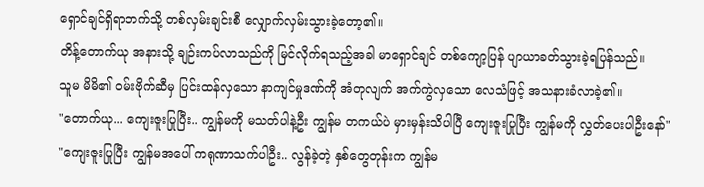ရှောင်ချင်ရှိရာဘက်သို့ တစ်လှမ်းချင်းစီ လျှောက်လှမ်းသွားခဲ့တော့၏။
တိန့်တောက်ယု အနားသို့ ချဉ်းကပ်လာသည်ကို မြင်လိုက်ရသည့်အခါ မာရှောင်ချင် တစ်ကျော့ပြန် ပျာယာခတ်သွားခဲ့ရပြန်သည်။
သူမ မိမိ၏ ဝမ်းဗိုက်ဆီမှ ပြင်းထန်လှသော နာကျင်မှုဒဏ်ကို အံတုလျက် အက်ကွဲလှသော လေသံဖြင့် အသနားခံလာခဲ့၏။
"တောက်ယု... ကျေးဇူးပြုပြီး.. ကျွန်မကို မသတ်ပါနဲ့ဦး ကျွန်မ တကယ်ပဲ မှားမှန်းသိပါပြီ ကျေးဇူးပြုပြီး ကျွန်မကို လွှတ်ပေးပါဦးနော်"
"ကျေးဇူးပြုပြီး ကျွန်မအပေါ် ကရုဏာသက်ပါဦး.. လွန်ခဲ့တဲ့ နှစ်တွေတုန်းက ကျွန်မ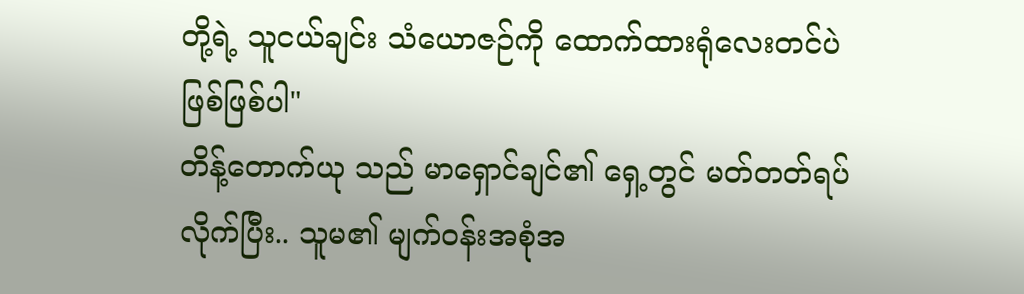တို့ရဲ့ သူငယ်ချင်း သံယောဇဉ်ကို ထောက်ထားရုံလေးတင်ပဲ ဖြစ်ဖြစ်ပါ"
တိန့်တောက်ယု သည် မာရှောင်ချင်၏ ရှေ့တွင် မတ်တတ်ရပ်လိုက်ပြီး.. သူမ၏ မျက်ဝန်းအစုံအ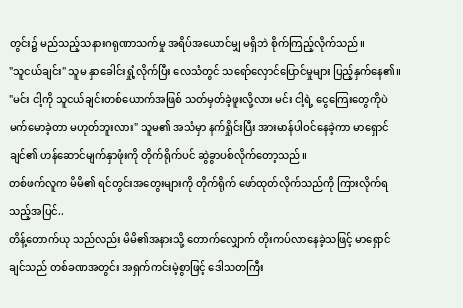တွင်း၌ မည်သည့်သနားဂရုဏာသက်မှု အရိပ်အယောင်မျှ မရှိဘဲ စိုက်ကြည့်လိုက်သည်။
"သူငယ်ချင်း" သူမ နှာခေါင်းရှုံ့လိုက်ပြီး လေသံတွင် သရော်လှောင်ပြောင်မှုများ ပြည့်နှက်နေ၏။
"မင်း ငါ့ကို သူငယ်ချင်းတစ်ယောက်အဖြစ် သတ်မှတ်ခဲ့ဖူးလို့လား မင်း ငါ့ရဲ့ ငွေကြေးတွေကိုပဲ မက်မောခဲ့တာ မဟုတ်ဘူးလား" သူမ၏ အသံမှာ နက်ရှိုင်းပြီး အားမာန်ပါဝင်နေခဲ့ကာ မာရှောင်ချင်၏ ဟန်ဆောင်မျက်နှာဖုံးကို တိုက်ရိုက်ပင် ဆွဲခွာပစ်လိုက်တော့သည်။
တစ်ဖက်လူက မိမိ၏ ရင်တွင်းအတွေးများကို တိုက်ရိုက် ဖော်ထုတ်လိုက်သည်ကို ကြားလိုက်ရသည့်အပြင်..
တိန့်တောက်ယု သည်လည်း မိမိ၏အနားသို့ တောက်လျှောက် တိုးကပ်လာနေခဲ့သဖြင့် မာရှောင်ချင်သည် တစ်ခဏအတွင်း အရှက်ကင်းမဲ့စွာဖြင့် ဒေါသတကြီး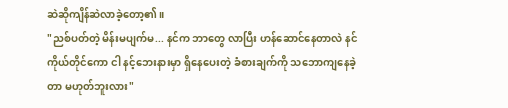ဆဲဆိုကျိန်ဆဲလာခဲ့တော့၏။
"ညစ်ပတ်တဲ့ မိန်းမပျက်မ... နင်က ဘာတွေ လာပြီး ဟန်ဆောင်နေတာလဲ နင်ကိုယ်တိုင်ကော ငါ နင့်ဘေးနားမှာ ရှိနေပေးတဲ့ ခံစားချက်ကို သဘောကျနေခဲ့တာ မဟုတ်ဘူးလား"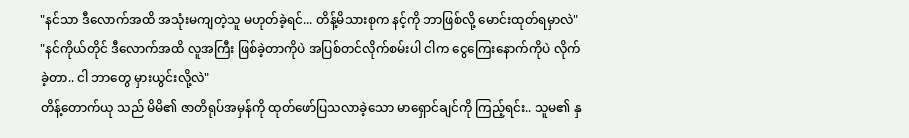"နင်သာ ဒီလောက်အထိ အသုံးမကျတဲ့သူ မဟုတ်ခဲ့ရင်... တိန့်မိသားစုက နင့်ကို ဘာဖြစ်လို့ မောင်းထုတ်ရမှာလဲ"
"နင်ကိုယ်တိုင် ဒီလောက်အထိ လူအကြီး ဖြစ်ခဲ့တာကိုပဲ အပြစ်တင်လိုက်စမ်းပါ ငါက ငွေကြေးနောက်ကိုပဲ လိုက်ခဲ့တာ.. ငါ ဘာတွေ မှားယွင်းလို့လဲ"
တိန့်တောက်ယု သည် မိမိ၏ ဇာတိရုပ်အမှန်ကို ထုတ်ဖော်ပြသလာခဲ့သော မာရှောင်ချင်ကို ကြည့်ရင်း.. သူမ၏ နှ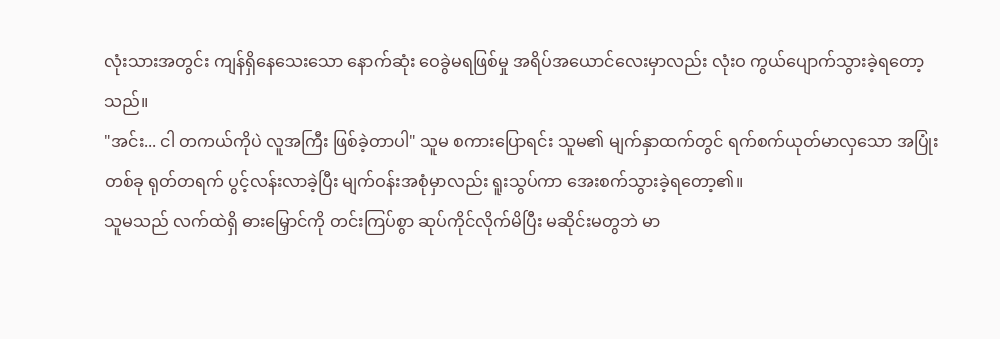လုံးသားအတွင်း ကျန်ရှိနေသေးသော နောက်ဆုံး ဝေခွဲမရဖြစ်မှု အရိပ်အယောင်လေးမှာလည်း လုံးဝ ကွယ်ပျောက်သွားခဲ့ရတော့သည်။
"အင်း... ငါ တကယ်ကိုပဲ လူအကြီး ဖြစ်ခဲ့တာပါ" သူမ စကားပြောရင်း သူမ၏ မျက်နှာထက်တွင် ရက်စက်ယုတ်မာလှသော အပြုံးတစ်ခု ရုတ်တရက် ပွင့်လန်းလာခဲ့ပြီး မျက်ဝန်းအစုံမှာလည်း ရူးသွပ်ကာ အေးစက်သွားခဲ့ရတော့၏။
သူမသည် လက်ထဲရှိ ဓားမြှောင်ကို တင်းကြပ်စွာ ဆုပ်ကိုင်လိုက်မိပြီး မဆိုင်းမတွဘဲ မာ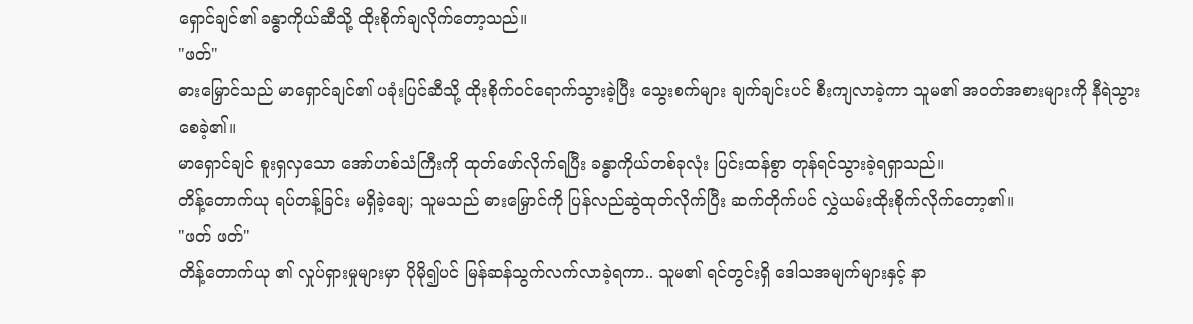ရှောင်ချင်၏ ခန္ဓာကိုယ်ဆီသို့ ထိုးစိုက်ချလိုက်တော့သည်။
"ဖတ်"
ဓားမြှောင်သည် မာရှောင်ချင်၏ ပခုံးပြင်ဆီသို့ ထိုးစိုက်ဝင်ရောက်သွားခဲ့ပြီး သွေးစက်များ ချက်ချင်းပင် စီးကျလာခဲ့ကာ သူမ၏ အဝတ်အစားများကို နီရဲသွားစေခဲ့၏။
မာရှောင်ချင် စူးရှလှသော အော်ဟစ်သံကြီးကို ထုတ်ဖော်လိုက်ရပြီး ခန္ဓာကိုယ်တစ်ခုလုံး ပြင်းထန်စွာ တုန်ရင်သွားခဲ့ရရှာသည်။
တိန့်တောက်ယု ရပ်တန့်ခြင်း မရှိခဲ့ချေ; သူမသည် ဓားမြှောင်ကို ပြန်လည်ဆွဲထုတ်လိုက်ပြီး ဆက်တိုက်ပင် လွှဲယမ်းထိုးစိုက်လိုက်တော့၏။
"ဖတ် ဖတ်"
တိန့်တောက်ယု ၏ လှုပ်ရှားမှုများမှာ ပိုမို၍ပင် မြန်ဆန်သွက်လက်လာခဲ့ရကာ.. သူမ၏ ရင်တွင်းရှိ ဒေါသအမျက်များနှင့် နာ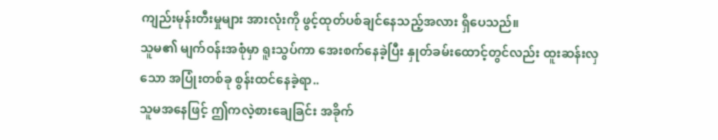ကျည်းမုန်းတီးမှုများ အားလုံးကို ဖွင့်ထုတ်ပစ်ချင်နေသည့်အလား ရှိပေသည်။
သူမ၏ မျက်ဝန်းအစုံမှာ ရူးသွပ်ကာ အေးစက်နေခဲ့ပြီး နှုတ်ခမ်းထောင့်တွင်လည်း ထူးဆန်းလှသော အပြုံးတစ်ခု စွန်းထင်နေခဲ့ရာ..
သူမအနေဖြင့် ဤကလဲ့စားချေခြင်း အခိုက်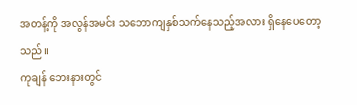အတန့်ကို အလွန်အမင်း သဘောကျနှစ်သက်နေသည့်အလား ရှိနေပေတော့သည်။
ကုချန် ဘေးနားတွင်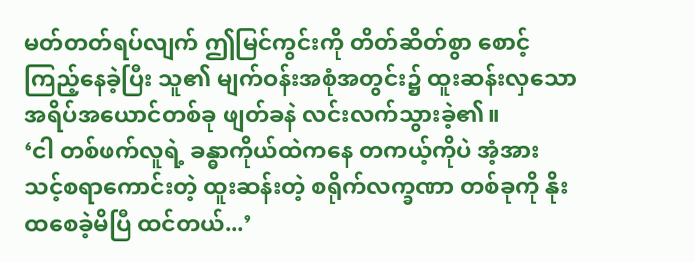မတ်တတ်ရပ်လျက် ဤမြင်ကွင်းကို တိတ်ဆိတ်စွာ စောင့်ကြည့်နေခဲ့ပြီး သူ၏ မျက်ဝန်းအစုံအတွင်း၌ ထူးဆန်းလှသော အရိပ်အယောင်တစ်ခု ဖျတ်ခနဲ လင်းလက်သွားခဲ့၏။
‘ငါ တစ်ဖက်လူရဲ့ ခန္ဓာကိုယ်ထဲကနေ တကယ့်ကိုပဲ အံ့အားသင့်စရာကောင်းတဲ့ ထူးဆန်းတဲ့ စရိုက်လက္ခဏာ တစ်ခုကို နိုးထစေခဲ့မိပြီ ထင်တယ်...’